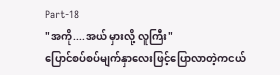Part-18
"အကို....အယ် မှားလို့ လူကြီး"
ပြောင်စပ်စပ်မျက်နှာလေးဖြင့်ပြောလာတဲ့ကငယ်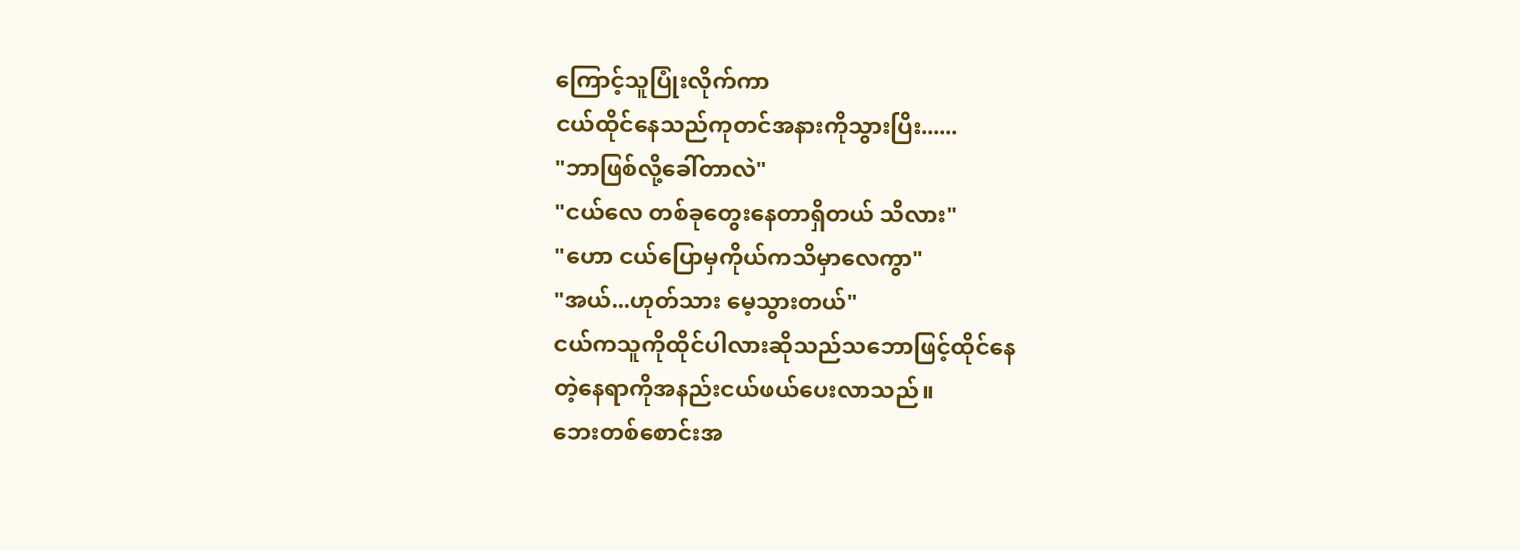ကြောင့်သူပြုံးလိုက်ကာ
ငယ်ထိုင်နေသည်ကုတင်အနားကိုသွားပြိး......
"ဘာဖြစ်လို့ခေါ်တာလဲ"
"ငယ်လေ တစ်ခုတွေးနေတာရှိတယ် သိလား"
"ဟော ငယ်ပြောမှကိုယ်ကသိမှာလေကွာ"
"အယ်...ဟုတ်သား မေ့သွားတယ်"
ငယ်ကသူကိုထိုင်ပါလားဆိုသည်သဘောဖြင့်ထိုင်နေ
တဲ့နေရာကိုအနည်းငယ်ဖယ်ပေးလာသည်။
ဘေးတစ်စောင်းအ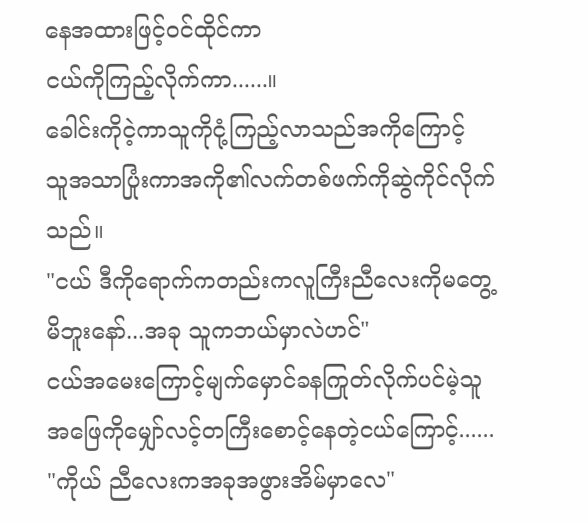နေအထားဖြင့်ဝင်ထိုင်ကာ
ငယ်ကိုကြည့်လိုက်ကာ......။
ခေါင်းကိုငဲ့ကာသူကိုငုံ့ကြည့်လာသည်အကိုကြောင့်
သူအသာပြုံးကာအကို၏လက်တစ်ဖက်ကိုဆွဲကိုင်လိုက်
သည်။
"ငယ် ဒီကိုရောက်ကတည်းကလူကြီးညီလေးကိုမတွေ့
မိဘူးနော်...အခု သူကဘယ်မှာလဲဟင်"
ငယ်အမေးကြောင့်မျက်မှောင်ခနကြုတ်လိုက်ပင်မဲ့သူ
အဖြေကိုမျှော်လင့်တကြီးစောင့်နေတဲ့ငယ်ကြောင့်......
"ကိုယ် ညီလေးကအခုအဖွားအိမ်မှာလေ"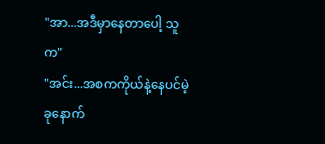"အာ...အဒီမှာနေတာပေါ့ သူက"
"အင်း...အစကကိုယ်နဲ့နေပင်မဲ့ခုနောက်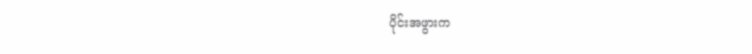ပိုင်းအဖွားက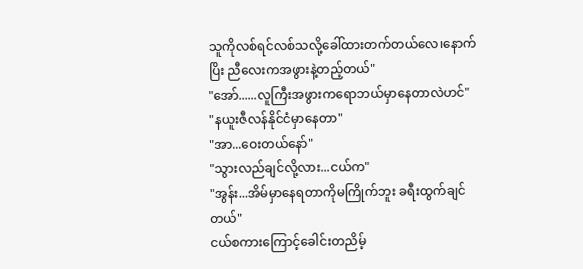သူကိုလစ်ရင်လစ်သလို့ခေါ်ထားတက်တယ်လေ၊နောက်
ပြိး ညီလေးကအဖွားနဲ့တည့်တယ်"
"အော်......လူကြီးအဖွားကရောဘယ်မှာနေတာလဲဟင်"
"နယူးဇီလန်နိုင်ငံမှာနေတာ"
"အာ...ဝေးတယ်နော်"
"သွားလည်ချင်လို့လား...ငယ်က"
"အွန်း...အိမ်မှာနေရတာကိုမကြိုက်ဘူး ခရီးထွက်ချင်
တယ်"
ငယ်စကားကြောင့်ခေါင်းတညိမ့်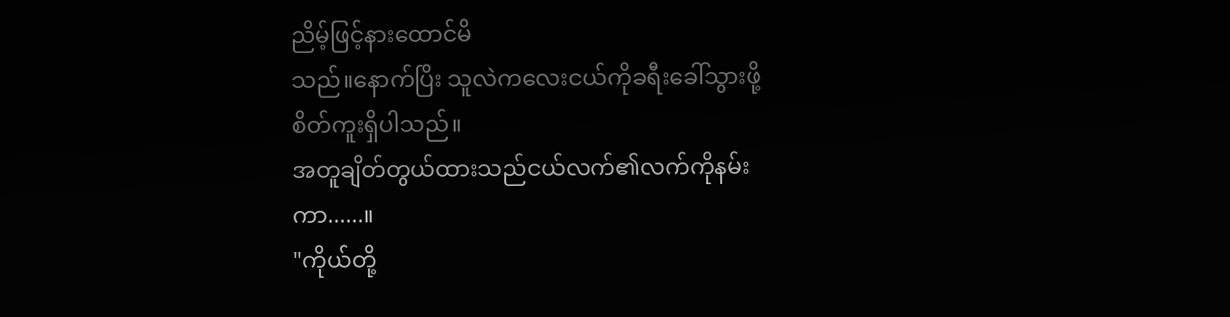ညိမ့်ဖြင့်နားထောင်မိ
သည်။နောက်ပြိး သူလဲကလေးငယ်ကိုခရီးခေါ်သွားဖို့
စိတ်ကူးရှိပါသည်။
အတူချိတ်တွယ်ထားသည်ငယ်လက်၏လက်ကိုနမ်း
ကာ......။
"ကိုယ်တို့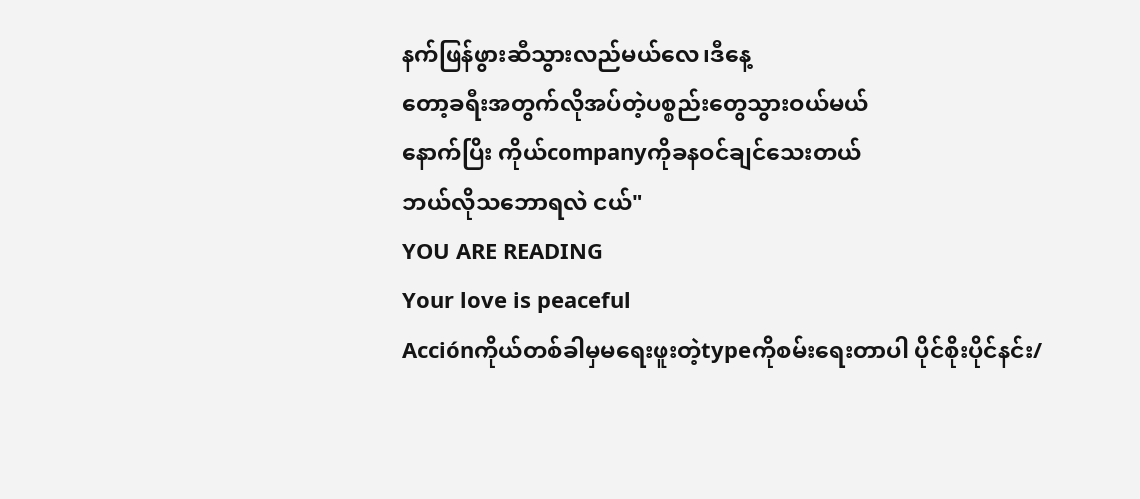နက်ဖြန်ဖွားဆီသွားလည်မယ်လေ၊ဒီနေ့
တော့ခရီးအတွက်လိုအပ်တဲ့ပစ္စည်းတွေသွားဝယ်မယ်
နောက်ပြိး ကိုယ်companyကိုခနဝင်ချင်သေးတယ်
ဘယ်လိုသဘောရလဲ ငယ်"
YOU ARE READING
Your love is peaceful
Acciónကိုယ်တစ်ခါမှမရေးဖူးတဲ့typeကိုစမ်းရေးတာပါ ပိုင်စိုးပိုင်နင်း/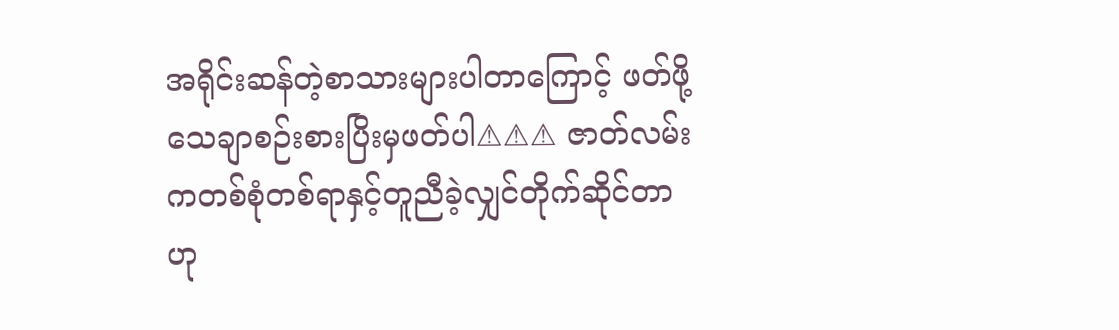အရိုင်းဆန်တဲ့စာသားများပါတာကြောင့် ဖတ်ဖို့သေချာစဉ်းစားပြိးမှဖတ်ပါ⚠⚠⚠ ဇာတ်လမ်းကတစ်စုံတစ်ရာနှင့်တူညီခဲ့လျှင်တိုက်ဆိုင်တာဟု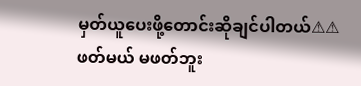မှတ်ယူပေးဖို့တောင်းဆိုချင်ပါတယ်⚠⚠ ဖတ်မယ် မဖတ်ဘူး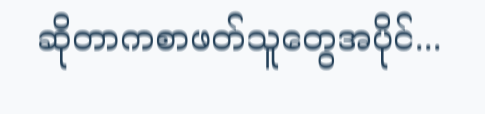ဆိုတာကစာဖတ်သူတွေအပိုင်...